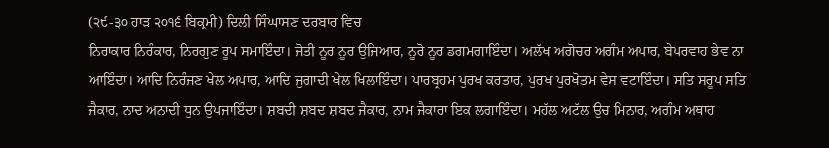(੨੯-੩੦ ਹਾੜ ੨੦੧੬ ਬਿਕ੍ਰਮੀ) ਦਿਲੀ ਸਿੰਘਾਸਣ ਦਰਬਾਰ ਵਿਚ
ਨਿਰਾਕਾਰ ਨਿਰੰਕਾਰ, ਨਿਰਗੁਣ ਰੂਪ ਸਮਾਇੰਦਾ। ਜੋਤੀ ਨੂਰ ਨੂਰ ਉਜਿਆਰ, ਨੂਰੋ ਨੂਰ ਡਗਮਗਾਇੰਦਾ। ਅਲੱਖ ਅਗੋਚਰ ਅਗੰਮ ਅਪਾਰ, ਬੇਪਰਵਾਹ ਭੇਵ ਨਾ ਆਇੰਦਾ। ਆਦਿ ਨਿਰੰਜਣ ਖੇਲ ਅਪਾਰ, ਆਦਿ ਜੁਗਾਦੀ ਖੇਲ ਖਿਲਾਇੰਦਾ। ਪਾਰਬ੍ਰਹਮ ਪੁਰਖ ਕਰਤਾਰ, ਪੁਰਖ ਪੁਰਖੋਤਮ ਵੇਸ ਵਟਾਇੰਦਾ। ਸਤਿ ਸਰੂਪ ਸਤਿ ਜੈਕਾਰ, ਨਾਦ ਅਨਾਦੀ ਧੁਨ ਉਪਜਾਇੰਦਾ। ਸ਼ਬਦੀ ਸ਼ਬਦ ਸ਼ਬਦ ਜੈਕਾਰ, ਨਾਮ ਜੈਕਾਰਾ ਇਕ ਲਗਾਇੰਦਾ। ਮਹੱਲ ਅਟੱਲ ਉਚ ਮਿਨਾਰ, ਅਗੰਮ ਅਥਾਹ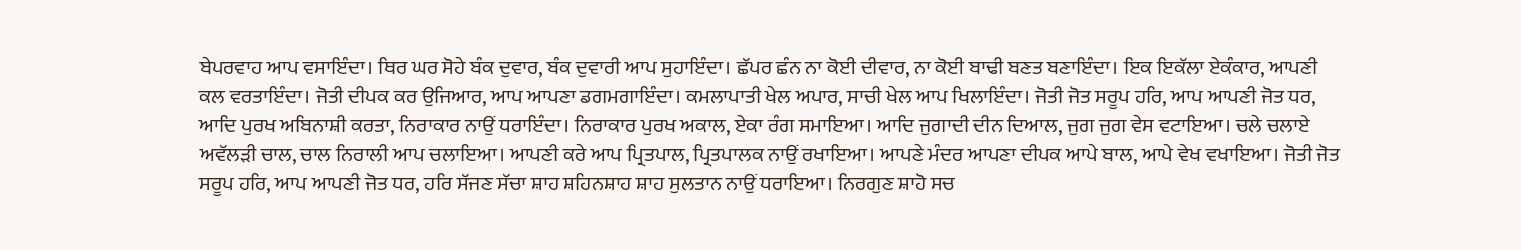ਬੇਪਰਵਾਹ ਆਪ ਵਸਾਇੰਦਾ। ਥਿਰ ਘਰ ਸੋਹੇ ਬੰਕ ਦੁਵਾਰ, ਬੰਕ ਦੁਵਾਰੀ ਆਪ ਸੁਹਾਇੰਦਾ। ਛੱਪਰ ਛੰਨ ਨਾ ਕੋਈ ਦੀਵਾਰ, ਨਾ ਕੋਈ ਬਾਢੀ ਬਣਤ ਬਣਾਇੰਦਾ। ਇਕ ਇਕੱਲਾ ਏਕੰਕਾਰ, ਆਪਣੀ ਕਲ ਵਰਤਾਇੰਦਾ। ਜੋਤੀ ਦੀਪਕ ਕਰ ਉਜਿਆਰ, ਆਪ ਆਪਣਾ ਡਗਮਗਾਇੰਦਾ। ਕਮਲਾਪਾਤੀ ਖੇਲ ਅਪਾਰ, ਸਾਚੀ ਖੇਲ ਆਪ ਖਿਲਾਇੰਦਾ। ਜੋਤੀ ਜੋਤ ਸਰੂਪ ਹਰਿ, ਆਪ ਆਪਣੀ ਜੋਤ ਧਰ, ਆਦਿ ਪੁਰਖ ਅਬਿਨਾਸ਼ੀ ਕਰਤਾ, ਨਿਰਾਕਾਰ ਨਾਉਂ ਧਰਾਇੰਦਾ। ਨਿਰਾਕਾਰ ਪੁਰਖ ਅਕਾਲ, ਏਕਾ ਰੰਗ ਸਮਾਇਆ। ਆਦਿ ਜੁਗਾਦੀ ਦੀਨ ਦਿਆਲ, ਜੁਗ ਜੁਗ ਵੇਸ ਵਟਾਇਆ। ਚਲੇ ਚਲਾਏ ਅਵੱਲੜੀ ਚਾਲ, ਚਾਲ ਨਿਰਾਲੀ ਆਪ ਚਲਾਇਆ। ਆਪਣੀ ਕਰੇ ਆਪ ਪ੍ਰਿਤਪਾਲ, ਪ੍ਰਿਤਪਾਲਕ ਨਾਉਂ ਰਖਾਇਆ। ਆਪਣੇ ਮੰਦਰ ਆਪਣਾ ਦੀਪਕ ਆਪੇ ਬਾਲ, ਆਪੇ ਵੇਖ ਵਖਾਇਆ। ਜੋਤੀ ਜੋਤ ਸਰੂਪ ਹਰਿ, ਆਪ ਆਪਣੀ ਜੋਤ ਧਰ, ਹਰਿ ਸੱਜਣ ਸੱਚਾ ਸ਼ਾਹ ਸ਼ਹਿਨਸ਼ਾਹ ਸ਼ਾਹ ਸੁਲਤਾਨ ਨਾਉਂ ਧਰਾਇਆ। ਨਿਰਗੁਣ ਸ਼ਾਹੋ ਸਚ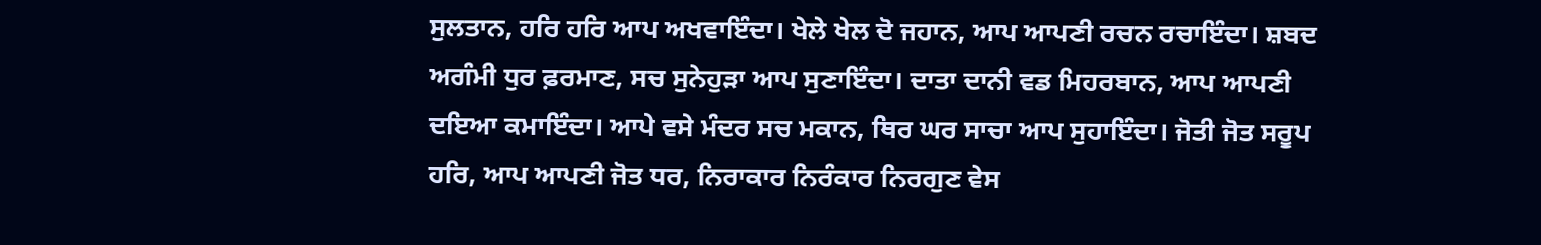ਸੁਲਤਾਨ, ਹਰਿ ਹਰਿ ਆਪ ਅਖਵਾਇੰਦਾ। ਖੇਲੇ ਖੇਲ ਦੋ ਜਹਾਨ, ਆਪ ਆਪਣੀ ਰਚਨ ਰਚਾਇੰਦਾ। ਸ਼ਬਦ ਅਗੰਮੀ ਧੁਰ ਫ਼ਰਮਾਣ, ਸਚ ਸੁਨੇਹੁੜਾ ਆਪ ਸੁਣਾਇੰਦਾ। ਦਾਤਾ ਦਾਨੀ ਵਡ ਮਿਹਰਬਾਨ, ਆਪ ਆਪਣੀ ਦਇਆ ਕਮਾਇੰਦਾ। ਆਪੇ ਵਸੇ ਮੰਦਰ ਸਚ ਮਕਾਨ, ਥਿਰ ਘਰ ਸਾਚਾ ਆਪ ਸੁਹਾਇੰਦਾ। ਜੋਤੀ ਜੋਤ ਸਰੂਪ ਹਰਿ, ਆਪ ਆਪਣੀ ਜੋਤ ਧਰ, ਨਿਰਾਕਾਰ ਨਿਰੰਕਾਰ ਨਿਰਗੁਣ ਵੇਸ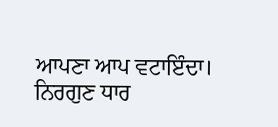ਆਪਣਾ ਆਪ ਵਟਾਇੰਦਾ। ਨਿਰਗੁਣ ਧਾਰ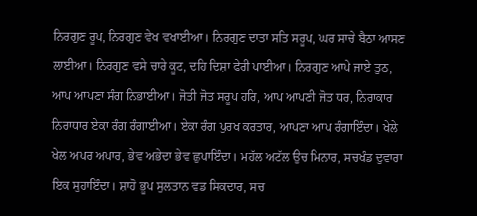ਨਿਰਗੁਣ ਰੂਪ, ਨਿਰਗੁਣ ਵੇਖ ਵਖਾਈਆ। ਨਿਰਗੁਣ ਦਾਤਾ ਸਤਿ ਸਰੂਪ, ਘਰ ਸਾਚੇ ਬੈਠਾ ਆਸਣ ਲਾਈਆ। ਨਿਰਗੁਣ ਵਸੇ ਚਾਰੇ ਕੂਟ, ਦਹਿ ਦਿਸ਼ਾ ਫੇਰੀ ਪਾਈਆ। ਨਿਰਗੁਣ ਆਪੇ ਜਾਏ ਤੁਠ, ਆਪ ਆਪਣਾ ਸੰਗ ਨਿਭਾਈਆ। ਜੋਤੀ ਜੋਤ ਸਰੂਪ ਹਰਿ, ਆਪ ਆਪਣੀ ਜੋਤ ਧਰ, ਨਿਰਾਕਾਰ ਨਿਰਾਧਾਰ ਏਕਾ ਰੰਗ ਰੰਗਾਈਆ। ਏਕਾ ਰੰਗ ਪੁਰਖ ਕਰਤਾਰ, ਆਪਣਾ ਆਪ ਰੰਗਾਇੰਦਾ। ਖੇਲੇ ਖੇਲ ਅਪਰ ਅਪਾਰ, ਭੇਵ ਅਭੇਦਾ ਭੇਵ ਛੁਪਾਇੰਦਾ। ਮਹੱਲ ਅਟੱਲ ਉਚ ਮਿਨਾਰ, ਸਚਖੰਡ ਦੁਵਾਰਾ ਇਕ ਸੁਹਾਇੰਦਾ। ਸ਼ਾਹੋ ਭੂਪ ਸੁਲਤਾਨ ਵਡ ਸਿਕਦਾਰ, ਸਚ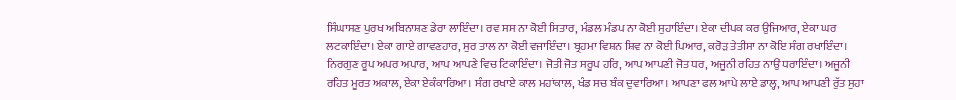ਸਿੰਘਾਸਣ ਪੁਰਖ ਅਬਿਨਾਸ਼ਣ ਡੇਰਾ ਲਾਇੰਦਾ। ਰਵ ਸਸ ਨਾ ਕੋਈ ਸਿਤਾਰ, ਮੰਡਲ ਮੰਡਪ ਨਾ ਕੋਈ ਸੁਹਾਇੰਦਾ। ਏਕਾ ਦੀਪਕ ਕਰ ਉਜਿਆਰ, ਏਕਾ ਘਰ ਲਟਕਾਇੰਦਾ। ਏਕਾ ਗਾਏ ਗਾਵਣਹਾਰ, ਸੁਰ ਤਾਲ ਨਾ ਕੋਈ ਵਜਾਇੰਦਾ। ਬ੍ਰਹਮਾ ਵਿਸ਼ਨ ਸ਼ਿਵ ਨਾ ਕੋਈ ਪਿਆਰ, ਕਰੋੜ ਤੇਤੀਸਾ ਨਾ ਕੋਇ ਸੰਗ ਰਖਾਇੰਦਾ। ਨਿਰਗੁਣ ਰੂਪ ਅਪਰ ਅਪਾਰ, ਆਪ ਆਪਣੇ ਵਿਚ ਟਿਕਾਇੰਦਾ। ਜੋਤੀ ਜੋਤ ਸਰੂਪ ਹਰਿ, ਆਪ ਆਪਣੀ ਜੋਤ ਧਰ, ਅਜੂਨੀ ਰਹਿਤ ਨਾਉਂ ਧਰਾਇੰਦਾ। ਅਜੂਨੀ ਰਹਿਤ ਮੂਰਤ ਅਕਾਲ, ਏਕਾ ਏਕੰਕਾਰਿਆ। ਸੰਗ ਰਖਾਏ ਕਾਲ ਮਹਾਂਕਾਲ, ਖੰਡ ਸਚ ਬੰਕ ਦੁਵਾਰਿਆ। ਆਪਣਾ ਫਲ ਆਪੇ ਲਾਏ ਡਾਲ੍ਹ, ਆਪ ਆਪਣੀ ਰੁੱਤ ਸੁਹਾ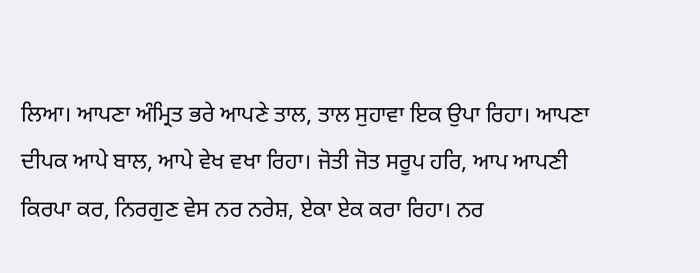ਲਿਆ। ਆਪਣਾ ਅੰਮ੍ਰਿਤ ਭਰੇ ਆਪਣੇ ਤਾਲ, ਤਾਲ ਸੁਹਾਵਾ ਇਕ ਉਪਾ ਰਿਹਾ। ਆਪਣਾ ਦੀਪਕ ਆਪੇ ਬਾਲ, ਆਪੇ ਵੇਖ ਵਖਾ ਰਿਹਾ। ਜੋਤੀ ਜੋਤ ਸਰੂਪ ਹਰਿ, ਆਪ ਆਪਣੀ ਕਿਰਪਾ ਕਰ, ਨਿਰਗੁਣ ਵੇਸ ਨਰ ਨਰੇਸ਼, ਏਕਾ ਏਕ ਕਰਾ ਰਿਹਾ। ਨਰ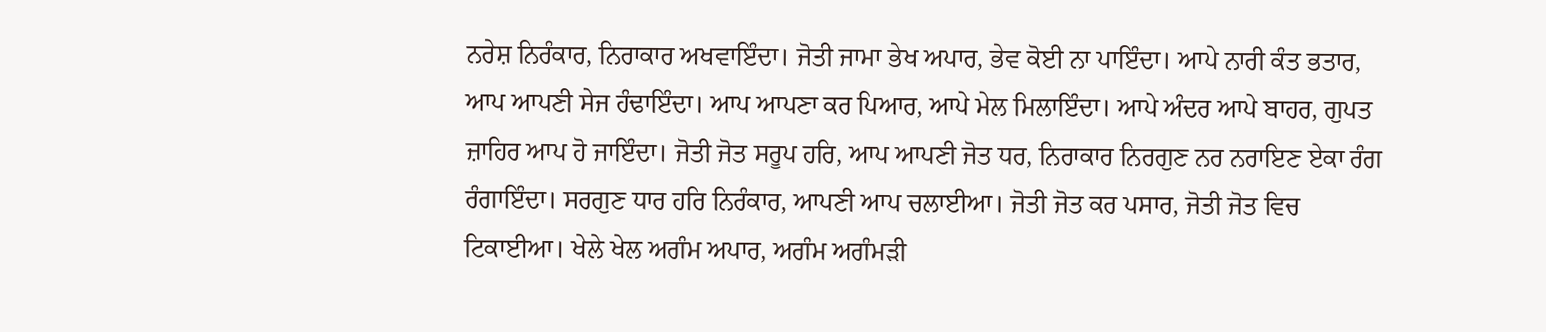ਨਰੇਸ਼ ਨਿਰੰਕਾਰ, ਨਿਰਾਕਾਰ ਅਖਵਾਇੰਦਾ। ਜੋਤੀ ਜਾਮਾ ਭੇਖ ਅਪਾਰ, ਭੇਵ ਕੋਈ ਨਾ ਪਾਇੰਦਾ। ਆਪੇ ਨਾਰੀ ਕੰਤ ਭਤਾਰ, ਆਪ ਆਪਣੀ ਸੇਜ ਹੰਢਾਇੰਦਾ। ਆਪ ਆਪਣਾ ਕਰ ਪਿਆਰ, ਆਪੇ ਮੇਲ ਮਿਲਾਇੰਦਾ। ਆਪੇ ਅੰਦਰ ਆਪੇ ਬਾਹਰ, ਗੁਪਤ ਜ਼ਾਹਿਰ ਆਪ ਹੋ ਜਾਇੰਦਾ। ਜੋਤੀ ਜੋਤ ਸਰੂਪ ਹਰਿ, ਆਪ ਆਪਣੀ ਜੋਤ ਧਰ, ਨਿਰਾਕਾਰ ਨਿਰਗੁਣ ਨਰ ਨਰਾਇਣ ਏਕਾ ਰੰਗ ਰੰਗਾਇੰਦਾ। ਸਰਗੁਣ ਧਾਰ ਹਰਿ ਨਿਰੰਕਾਰ, ਆਪਣੀ ਆਪ ਚਲਾਈਆ। ਜੋਤੀ ਜੋਤ ਕਰ ਪਸਾਰ, ਜੋਤੀ ਜੋਤ ਵਿਚ ਟਿਕਾਈਆ। ਖੇਲੇ ਖੇਲ ਅਗੰਮ ਅਪਾਰ, ਅਗੰਮ ਅਗੰਮੜੀ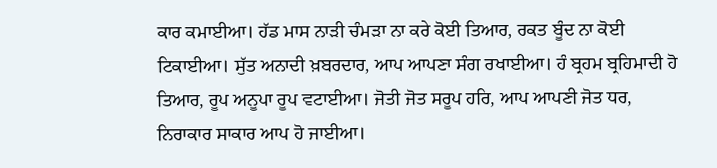ਕਾਰ ਕਮਾਈਆ। ਹੱਡ ਮਾਸ ਨਾੜੀ ਚੰਮੜਾ ਨਾ ਕਰੇ ਕੋਈ ਤਿਆਰ, ਰਕਤ ਬੂੰਦ ਨਾ ਕੋਈ ਟਿਕਾਈਆ। ਸੁੱਤ ਅਨਾਦੀ ਖ਼ਬਰਦਾਰ, ਆਪ ਆਪਣਾ ਸੰਗ ਰਖਾਈਆ। ਹੰ ਬ੍ਰਹਮ ਬ੍ਰਹਿਮਾਦੀ ਹੋ ਤਿਆਰ, ਰੂਪ ਅਨੂਪਾ ਰੂਪ ਵਟਾਈਆ। ਜੋਤੀ ਜੋਤ ਸਰੂਪ ਹਰਿ, ਆਪ ਆਪਣੀ ਜੋਤ ਧਰ, ਨਿਰਾਕਾਰ ਸਾਕਾਰ ਆਪ ਹੋ ਜਾਈਆ।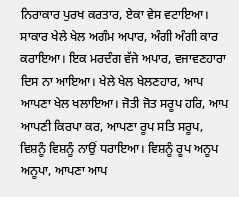ਨਿਰਾਕਾਰ ਪੁਰਖ ਕਰਤਾਰ, ਏਕਾ ਵੇਸ ਵਟਾਇਆ। ਸਾਕਾਰ ਖੇਲੇ ਖੇਲ ਅਗੰਮ ਅਪਾਰ, ਅੰਗੀ ਅੰਗੀ ਕਾਰ ਕਰਾਇਆ। ਇਕ ਮਰਦੰਗ ਵੱਜੇ ਅਪਾਰ, ਵਜਾਵਣਹਾਰਾ ਦਿਸ ਨਾ ਆਇਆ। ਖੇਲੇ ਖੇਲ ਖੇਲਣਹਾਰ, ਆਪ ਆਪਣਾ ਖੇਲ ਖਲਾਇਆ। ਜੋਤੀ ਜੋਤ ਸਰੂਪ ਹਰਿ, ਆਪ ਆਪਣੀ ਕਿਰਪਾ ਕਰ, ਆਪਣਾ ਰੂਪ ਸਤਿ ਸਰੂਪ, ਵਿਸ਼ਨੂੰ ਵਿਸ਼ਨੂੰ ਨਾਉਂ ਧਰਾਇਆ। ਵਿਸ਼ਨੂੰ ਰੂਪ ਅਨੂਪ ਅਨੂਪਾ, ਆਪਣਾ ਆਪ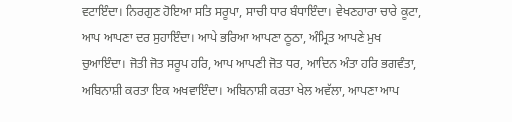ਵਟਾਇੰਦਾ। ਨਿਰਗੁਣ ਹੋਇਆ ਸਤਿ ਸਰੂਪਾ, ਸਾਚੀ ਧਾਰ ਬੰਧਾਇੰਦਾ। ਵੇਖਣਹਾਰਾ ਚਾਰੇ ਕੂਟਾ, ਆਪ ਆਪਣਾ ਦਰ ਸੁਹਾਇੰਦਾ। ਆਪੇ ਭਰਿਆ ਆਪਣਾ ਠੂਠਾ, ਅੰਮ੍ਰਿਤ ਆਪਣੇ ਮੁਖ ਚੁਆਇੰਦਾ। ਜੋਤੀ ਜੋਤ ਸਰੂਪ ਹਰਿ, ਆਪ ਆਪਣੀ ਜੋਤ ਧਰ, ਆਦਿਨ ਅੰਤਾ ਹਰਿ ਭਗਵੰਤਾ, ਅਬਿਨਾਸ਼ੀ ਕਰਤਾ ਇਕ ਅਖਵਾਇੰਦਾ। ਅਬਿਨਾਸ਼ੀ ਕਰਤਾ ਖੇਲ ਅਵੱਲਾ, ਆਪਣਾ ਆਪ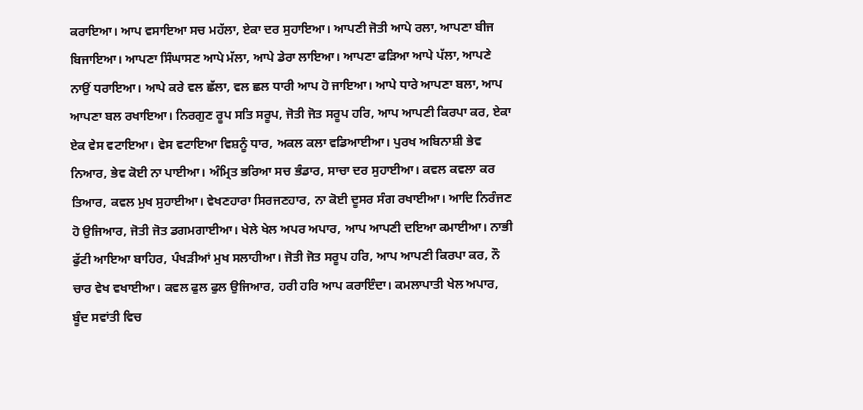ਕਰਾਇਆ। ਆਪ ਵਸਾਇਆ ਸਚ ਮਹੱਲਾ, ਏਕਾ ਦਰ ਸੁਹਾਇਆ। ਆਪਣੀ ਜੋਤੀ ਆਪੇ ਰਲਾ, ਆਪਣਾ ਬੀਜ ਬਿਜਾਇਆ। ਆਪਣਾ ਸਿੰਘਾਸਣ ਆਪੇ ਮੱਲਾ, ਆਪੇ ਡੇਰਾ ਲਾਇਆ। ਆਪਣਾ ਫੜਿਆ ਆਪੇ ਪੱਲਾ, ਆਪਣੇ ਨਾਉਂ ਧਰਾਇਆ। ਆਪੇ ਕਰੇ ਵਲ ਛੱਲਾ, ਵਲ ਛਲ ਧਾਰੀ ਆਪ ਹੋ ਜਾਇਆ। ਆਪੇ ਧਾਰੇ ਆਪਣਾ ਬਲਾ, ਆਪ ਆਪਣਾ ਬਲ ਰਖਾਇਆ। ਨਿਰਗੁਣ ਰੂਪ ਸਤਿ ਸਰੂਪ, ਜੋਤੀ ਜੋਤ ਸਰੂਪ ਹਰਿ, ਆਪ ਆਪਣੀ ਕਿਰਪਾ ਕਰ, ਏਕਾ ਏਕ ਵੇਸ ਵਟਾਇਆ। ਵੇਸ ਵਟਾਇਆ ਵਿਸ਼ਨੂੰ ਧਾਰ, ਅਕਲ ਕਲਾ ਵਡਿਆਈਆ। ਪੁਰਖ ਅਬਿਨਾਸ਼ੀ ਭੇਵ ਨਿਆਰ, ਭੇਵ ਕੋਈ ਨਾ ਪਾਈਆ। ਅੰਮ੍ਰਿਤ ਭਰਿਆ ਸਚ ਭੰਡਾਰ, ਸਾਚਾ ਦਰ ਸੁਹਾਈਆ। ਕਵਲ ਕਵਲਾ ਕਰ ਤਿਆਰ, ਕਵਲ ਮੁਖ ਸੁਹਾਈਆ। ਵੇਖਣਹਾਰਾ ਸਿਰਜਣਹਾਰ, ਨਾ ਕੋਈ ਦੂਸਰ ਸੰਗ ਰਖਾਈਆ। ਆਦਿ ਨਿਰੰਜਣ ਹੋ ਉਜਿਆਰ, ਜੋਤੀ ਜੋਤ ਡਗਮਗਾਈਆ। ਖੇਲੇ ਖੇਲ ਅਪਰ ਅਪਾਰ, ਆਪ ਆਪਣੀ ਦਇਆ ਕਮਾਈਆ। ਨਾਭੀ ਫੁੱਟੀ ਆਇਆ ਬਾਹਿਰ, ਪੰਖੜੀਆਂ ਮੁਖ ਸਲਾਹੀਆ। ਜੋਤੀ ਜੋਤ ਸਰੂਪ ਹਰਿ, ਆਪ ਆਪਣੀ ਕਿਰਪਾ ਕਰ, ਨੌ ਚਾਰ ਵੇਖ ਵਖਾਈਆ। ਕਵਲ ਫੁਲ ਫੁਲ ਉਜਿਆਰ, ਹਰੀ ਹਰਿ ਆਪ ਕਰਾਇੰਦਾ। ਕਮਲਾਪਾਤੀ ਖੇਲ ਅਪਾਰ, ਬੂੰਦ ਸਵਾਂਤੀ ਵਿਚ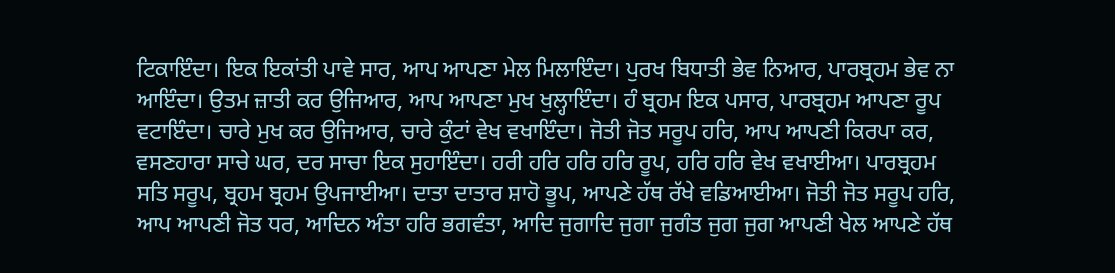ਟਿਕਾਇੰਦਾ। ਇਕ ਇਕਾਂਤੀ ਪਾਵੇ ਸਾਰ, ਆਪ ਆਪਣਾ ਮੇਲ ਮਿਲਾਇੰਦਾ। ਪੁਰਖ ਬਿਧਾਤੀ ਭੇਵ ਨਿਆਰ, ਪਾਰਬ੍ਰਹਮ ਭੇਵ ਨਾ ਆਇੰਦਾ। ਉਤਮ ਜ਼ਾਤੀ ਕਰ ਉਜਿਆਰ, ਆਪ ਆਪਣਾ ਮੁਖ ਖੁਲ੍ਹਾਇੰਦਾ। ਹੰ ਬ੍ਰਹਮ ਇਕ ਪਸਾਰ, ਪਾਰਬ੍ਰਹਮ ਆਪਣਾ ਰੂਪ ਵਟਾਇੰਦਾ। ਚਾਰੇ ਮੁਖ ਕਰ ਉਜਿਆਰ, ਚਾਰੇ ਕੁੰਟਾਂ ਵੇਖ ਵਖਾਇੰਦਾ। ਜੋਤੀ ਜੋਤ ਸਰੂਪ ਹਰਿ, ਆਪ ਆਪਣੀ ਕਿਰਪਾ ਕਰ, ਵਸਣਹਾਰਾ ਸਾਚੇ ਘਰ, ਦਰ ਸਾਚਾ ਇਕ ਸੁਹਾਇੰਦਾ। ਹਰੀ ਹਰਿ ਹਰਿ ਹਰਿ ਰੂਪ, ਹਰਿ ਹਰਿ ਵੇਖ ਵਖਾਈਆ। ਪਾਰਬ੍ਰਹਮ ਸਤਿ ਸਰੂਪ, ਬ੍ਰਹਮ ਬ੍ਰਹਮ ਉਪਜਾਈਆ। ਦਾਤਾ ਦਾਤਾਰ ਸ਼ਾਹੋ ਭੂਪ, ਆਪਣੇ ਹੱਥ ਰੱਖੇ ਵਡਿਆਈਆ। ਜੋਤੀ ਜੋਤ ਸਰੂਪ ਹਰਿ, ਆਪ ਆਪਣੀ ਜੋਤ ਧਰ, ਆਦਿਨ ਅੰਤਾ ਹਰਿ ਭਗਵੰਤਾ, ਆਦਿ ਜੁਗਾਦਿ ਜੁਗਾ ਜੁਗੰਤ ਜੁਗ ਜੁਗ ਆਪਣੀ ਖੇਲ ਆਪਣੇ ਹੱਥ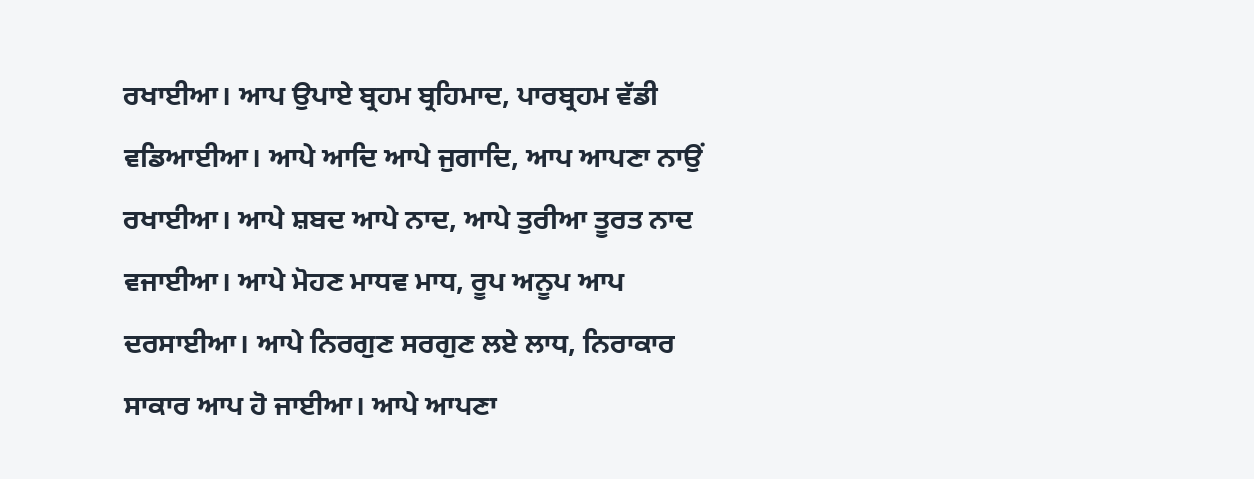ਰਖਾਈਆ। ਆਪ ਉਪਾਏ ਬ੍ਰਹਮ ਬ੍ਰਹਿਮਾਦ, ਪਾਰਬ੍ਰਹਮ ਵੱਡੀ ਵਡਿਆਈਆ। ਆਪੇ ਆਦਿ ਆਪੇ ਜੁਗਾਦਿ, ਆਪ ਆਪਣਾ ਨਾਉਂ ਰਖਾਈਆ। ਆਪੇ ਸ਼ਬਦ ਆਪੇ ਨਾਦ, ਆਪੇ ਤੁਰੀਆ ਤੂਰਤ ਨਾਦ ਵਜਾਈਆ। ਆਪੇ ਮੋਹਣ ਮਾਧਵ ਮਾਧ, ਰੂਪ ਅਨੂਪ ਆਪ ਦਰਸਾਈਆ। ਆਪੇ ਨਿਰਗੁਣ ਸਰਗੁਣ ਲਏ ਲਾਧ, ਨਿਰਾਕਾਰ ਸਾਕਾਰ ਆਪ ਹੋ ਜਾਈਆ। ਆਪੇ ਆਪਣਾ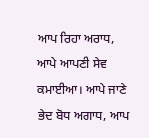ਆਪ ਰਿਹਾ ਅਰਾਧ, ਆਪੇ ਆਪਣੀ ਸੇਵ ਕਮਾਈਆ। ਆਪੇ ਜਾਣੇ ਭੇਦ ਬੋਧ ਅਗਾਧ, ਆਪ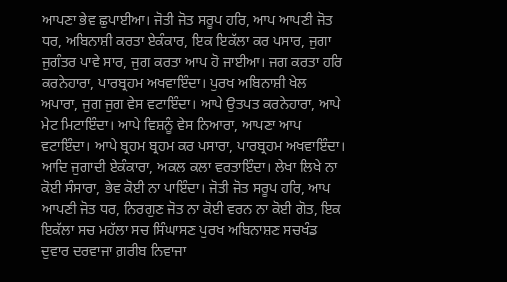ਆਪਣਾ ਭੇਵ ਛੁਪਾਈਆ। ਜੋਤੀ ਜੋਤ ਸਰੂਪ ਹਰਿ, ਆਪ ਆਪਣੀ ਜੋਤ ਧਰ, ਅਬਿਨਾਸ਼ੀ ਕਰਤਾ ਏਕੰਕਾਰ, ਇਕ ਇਕੱਲਾ ਕਰ ਪਸਾਰ, ਜੁਗਾ ਜੁਗੰਤਰ ਪਾਵੇ ਸਾਰ, ਜੁਗ ਕਰਤਾ ਆਪ ਹੋ ਜਾਈਆ। ਜਗ ਕਰਤਾ ਹਰਿ ਕਰਨੇਹਾਰਾ, ਪਾਰਬ੍ਰਹਮ ਅਖਵਾਇੰਦਾ। ਪੁਰਖ ਅਬਿਨਾਸ਼ੀ ਖੇਲ ਅਪਾਰਾ, ਜੁਗ ਜੁਗ ਵੇਸ ਵਟਾਇੰਦਾ। ਆਪੇ ਉਤਪਤ ਕਰਨੇਹਾਰਾ, ਆਪੇ ਮੇਟ ਮਿਟਾਇੰਦਾ। ਆਪੇ ਵਿਸ਼ਨੂੰ ਵੇਸ ਨਿਆਰਾ, ਆਪਣਾ ਆਪ ਵਟਾਇੰਦਾ। ਆਪੇ ਬ੍ਰਹਮ ਬ੍ਰਹਮ ਕਰ ਪਸਾਰਾ, ਪਾਰਬ੍ਰਹਮ ਅਖਵਾਇੰਦਾ। ਆਦਿ ਜੁਗਾਦੀ ਏਕੰਕਾਰਾ, ਅਕਲ ਕਲਾ ਵਰਤਾਇੰਦਾ। ਲੇਖਾ ਲਿਖੇ ਨਾ ਕੋਈ ਸੰਸਾਰਾ, ਭੇਵ ਕੋਈ ਨਾ ਪਾਇੰਦਾ। ਜੋਤੀ ਜੋਤ ਸਰੂਪ ਹਰਿ, ਆਪ ਆਪਣੀ ਜੋਤ ਧਰ, ਨਿਰਗੁਣ ਜੋਤ ਨਾ ਕੋਈ ਵਰਨ ਨਾ ਕੋਈ ਗੋਤ, ਇਕ ਇਕੱਲਾ ਸਚ ਮਹੱਲਾ ਸਚ ਸਿੰਘਾਸਣ ਪੁਰਖ ਅਬਿਨਾਸ਼ਣ ਸਚਖੰਡ ਦੁਵਾਰ ਦਰਵਾਜਾ ਗ਼ਰੀਬ ਨਿਵਾਜਾ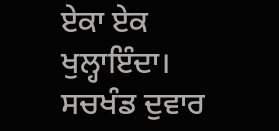ਏਕਾ ਏਕ ਖੁਲ੍ਹਾਇੰਦਾ। ਸਚਖੰਡ ਦੁਵਾਰ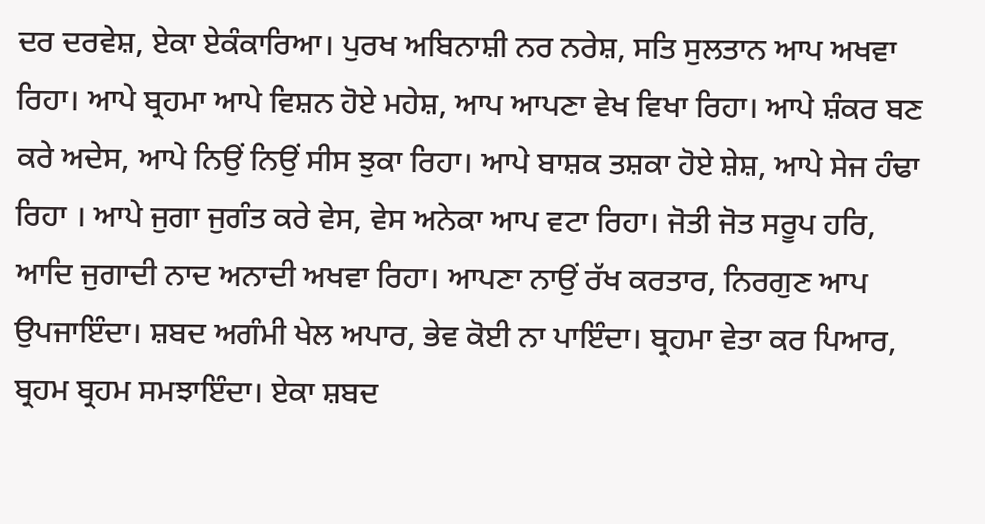ਦਰ ਦਰਵੇਸ਼, ਏਕਾ ਏਕੰਕਾਰਿਆ। ਪੁਰਖ ਅਬਿਨਾਸ਼ੀ ਨਰ ਨਰੇਸ਼, ਸਤਿ ਸੁਲਤਾਨ ਆਪ ਅਖਵਾ ਰਿਹਾ। ਆਪੇ ਬ੍ਰਹਮਾ ਆਪੇ ਵਿਸ਼ਨ ਹੋਏ ਮਹੇਸ਼, ਆਪ ਆਪਣਾ ਵੇਖ ਵਿਖਾ ਰਿਹਾ। ਆਪੇ ਸ਼ੰਕਰ ਬਣ ਕਰੇ ਅਦੇਸ, ਆਪੇ ਨਿਉਂ ਨਿਉਂ ਸੀਸ ਝੁਕਾ ਰਿਹਾ। ਆਪੇ ਬਾਸ਼ਕ ਤਸ਼ਕਾ ਹੋਏ ਸ਼ੇਸ਼, ਆਪੇ ਸੇਜ ਹੰਢਾ ਰਿਹਾ । ਆਪੇ ਜੁਗਾ ਜੁਗੰਤ ਕਰੇ ਵੇਸ, ਵੇਸ ਅਨੇਕਾ ਆਪ ਵਟਾ ਰਿਹਾ। ਜੋਤੀ ਜੋਤ ਸਰੂਪ ਹਰਿ, ਆਦਿ ਜੁਗਾਦੀ ਨਾਦ ਅਨਾਦੀ ਅਖਵਾ ਰਿਹਾ। ਆਪਣਾ ਨਾਉਂ ਰੱਖ ਕਰਤਾਰ, ਨਿਰਗੁਣ ਆਪ ਉਪਜਾਇੰਦਾ। ਸ਼ਬਦ ਅਗੰਮੀ ਖੇਲ ਅਪਾਰ, ਭੇਵ ਕੋਈ ਨਾ ਪਾਇੰਦਾ। ਬ੍ਰਹਮਾ ਵੇਤਾ ਕਰ ਪਿਆਰ, ਬ੍ਰਹਮ ਬ੍ਰਹਮ ਸਮਝਾਇੰਦਾ। ਏਕਾ ਸ਼ਬਦ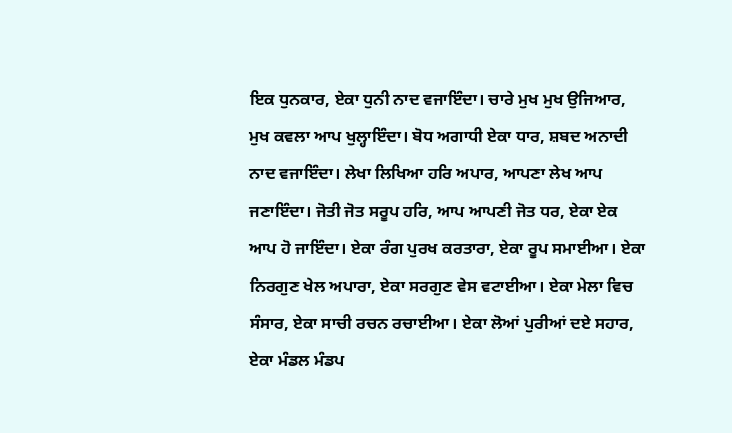ਇਕ ਧੁਨਕਾਰ, ਏਕਾ ਧੁਨੀ ਨਾਦ ਵਜਾਇੰਦਾ। ਚਾਰੇ ਮੁਖ ਮੁਖ ਉਜਿਆਰ, ਮੁਖ ਕਵਲਾ ਆਪ ਖੁਲ੍ਹਾਇੰਦਾ। ਬੋਧ ਅਗਾਧੀ ਏਕਾ ਧਾਰ, ਸ਼ਬਦ ਅਨਾਦੀ ਨਾਦ ਵਜਾਇੰਦਾ। ਲੇਖਾ ਲਿਖਿਆ ਹਰਿ ਅਪਾਰ, ਆਪਣਾ ਲੇਖ ਆਪ ਜਣਾਇੰਦਾ। ਜੋਤੀ ਜੋਤ ਸਰੂਪ ਹਰਿ, ਆਪ ਆਪਣੀ ਜੋਤ ਧਰ, ਏਕਾ ਏਕ ਆਪ ਹੋ ਜਾਇੰਦਾ। ਏਕਾ ਰੰਗ ਪੁਰਖ ਕਰਤਾਰਾ, ਏਕਾ ਰੂਪ ਸਮਾਈਆ। ਏਕਾ ਨਿਰਗੁਣ ਖੇਲ ਅਪਾਰਾ, ਏਕਾ ਸਰਗੁਣ ਵੇਸ ਵਟਾਈਆ। ਏਕਾ ਮੇਲਾ ਵਿਚ ਸੰਸਾਰ, ਏਕਾ ਸਾਚੀ ਰਚਨ ਰਚਾਈਆ। ਏਕਾ ਲੋਆਂ ਪੁਰੀਆਂ ਦਏ ਸਹਾਰ, ਏਕਾ ਮੰਡਲ ਮੰਡਪ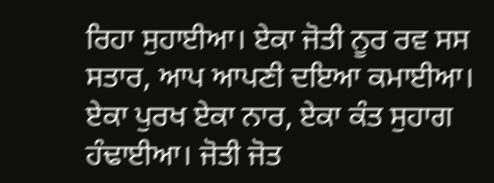ਰਿਹਾ ਸੁਹਾਈਆ। ਏਕਾ ਜੋਤੀ ਨੂਰ ਰਵ ਸਸ ਸਤਾਰ, ਆਪ ਆਪਣੀ ਦਇਆ ਕਮਾਈਆ। ਏਕਾ ਪੁਰਖ ਏਕਾ ਨਾਰ, ਏਕਾ ਕੰਤ ਸੁਹਾਗ ਹੰਢਾਈਆ। ਜੋਤੀ ਜੋਤ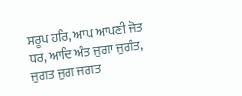ਸਰੂਪ ਹਰਿ, ਆਪ ਆਪਣੀ ਜੋਤ ਧਰ, ਆਦਿ ਅੰਤ ਜੁਗਾ ਜੁਗੰਤ, ਜੁਗਤ ਜੁਗ ਜਗਤ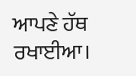ਆਪਣੇ ਹੱਥ ਰਖਾਈਆ।